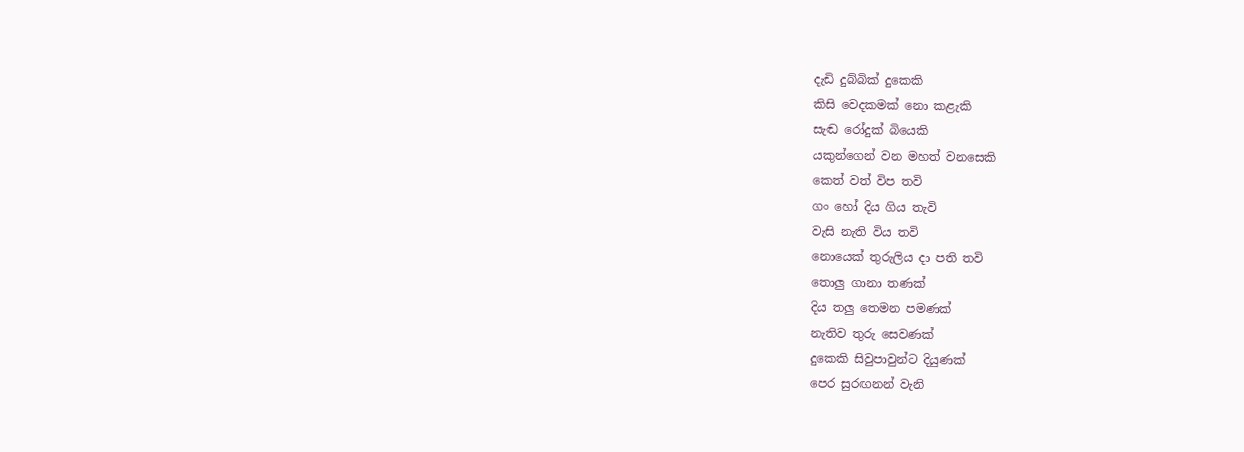දැඩි දුබ්බික් දුකෙකි
කිසි වෙදකමක් නො කළැකි
සැඬ රෝදුක් බියෙකි
යකුන්ගෙන් වන මහත් වනසෙකි
කෙත් වත් විප තවි
ගං හෝ දිය ගිය තැවි
වැසි නැති විය තවි
නොයෙක් තුරුලිය දා පති තවි
තොලු ගානා තණක්
දිය තලු තෙමන පමණක්
නැතිව තුරු සෙවණක්
දුකෙකි සිවුපාවුන්ට දියුණක්
පෙර සුරඟනන් වැනි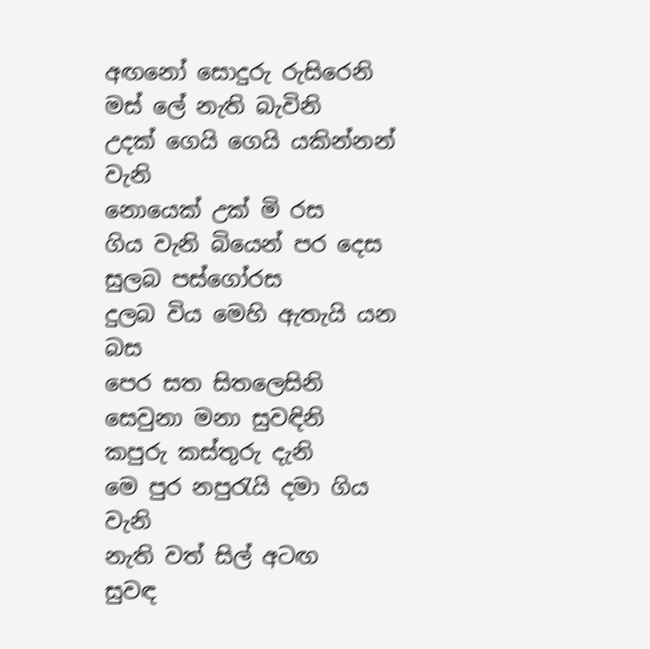අඟනෝ සොදුරු රුසිරෙනි
මස් ලේ නැති බැවිනි
උදක් ගෙයි ගෙයි යකින්නන් වැනි
නොයෙක් උක් මි රස
ගිය වැනි බියෙන් පර දෙස
සුලබ පස්ගෝරස
දුලබ විය මෙහි ඇතැයි යන බස
පෙර සත සිතලෙසිනි
සෙවුනා මනා සුවඳිනි
කපුරු කස්තුරු දැනි
මෙ පුර නපුරැයි දමා ගිය වැනි
නැති වත් සිල් අටඟ
සුවඳ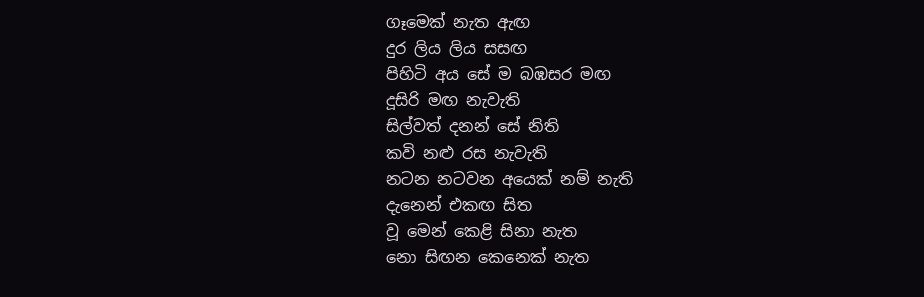ගෑමෙක් නැත ඇඟ
දුර ලිය ලිය සසඟ
පිහිටි අය සේ ම බඹසර මඟ
දූසිරි මඟ නැවැති
සිල්වත් දනන් සේ නිති
කවි නළු රස නැවැති
නටන නටවන අයෙක් නම් නැති
දැනෙන් එකඟ සිත
වූ මෙන් කෙළි සිනා නැත
නො සිඟන කෙනෙක් නැත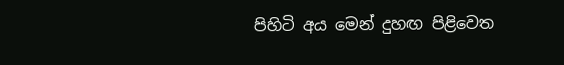පිහිටි අය මෙන් දුහඟ පිළිවෙත